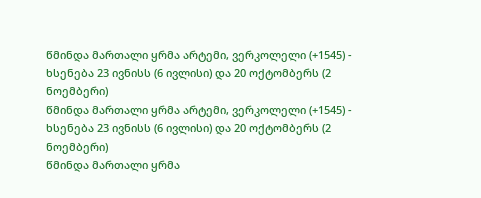წმინდა მართალი ყრმა არტემი, ვერკოლელი (+1545) - ხსენება 23 ივნისს (6 ივლისი) და 20 ოქტომბერს (2 ნოემბერი)
წმინდა მართალი ყრმა არტემი, ვერკოლელი (+1545) - ხსენება 23 ივნისს (6 ივლისი) და 20 ოქტომბერს (2 ნოემბერი)
წმინდა მართალი ყრმა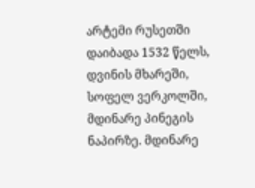არტემი რუსეთში დაიბადა 1532 წელს, დვინის მხარეში, სოფელ ვერკოლში, მდინარე პინეგის ნაპირზე. მდინარე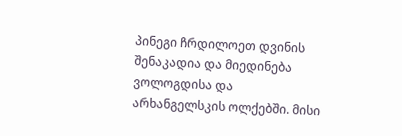პინეგი ჩრდილოეთ დვინის შენაკადია და მიედინება ვოლოგდისა და არხანგელსკის ოლქებში. მისი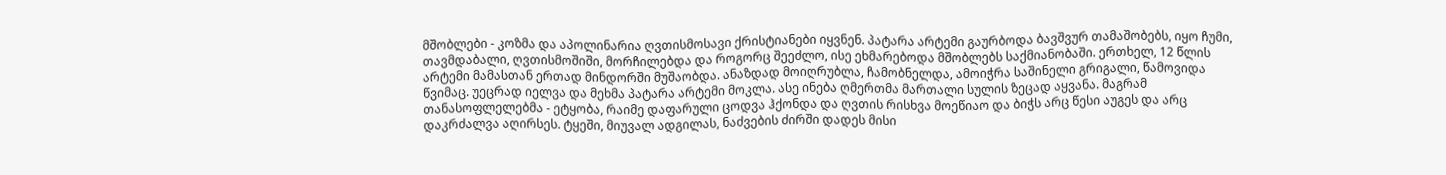მშობლები - კოზმა და აპოლინარია ღვთისმოსავი ქრისტიანები იყვნენ. პატარა არტემი გაურბოდა ბავშვურ თამაშობებს, იყო ჩუმი, თავმდაბალი, ღვთისმოშიში, მორჩილებდა და როგორც შეეძლო, ისე ეხმარებოდა მშობლებს საქმიანობაში. ერთხელ, 12 წლის არტემი მამასთან ერთად მინდორში მუშაობდა. ანაზდად მოიღრუბლა, ჩამობნელდა, ამოიჭრა საშინელი გრიგალი, წამოვიდა წვიმაც. უეცრად იელვა და მეხმა პატარა არტემი მოკლა. ასე ინება ღმერთმა მართალი სულის ზეცად აყვანა. მაგრამ თანასოფლელებმა - ეტყობა, რაიმე დაფარული ცოდვა ჰქონდა და ღვთის რისხვა მოეწიაო და ბიჭს არც წესი აუგეს და არც დაკრძალვა აღირსეს. ტყეში, მიუვალ ადგილას, ნაძვების ძირში დადეს მისი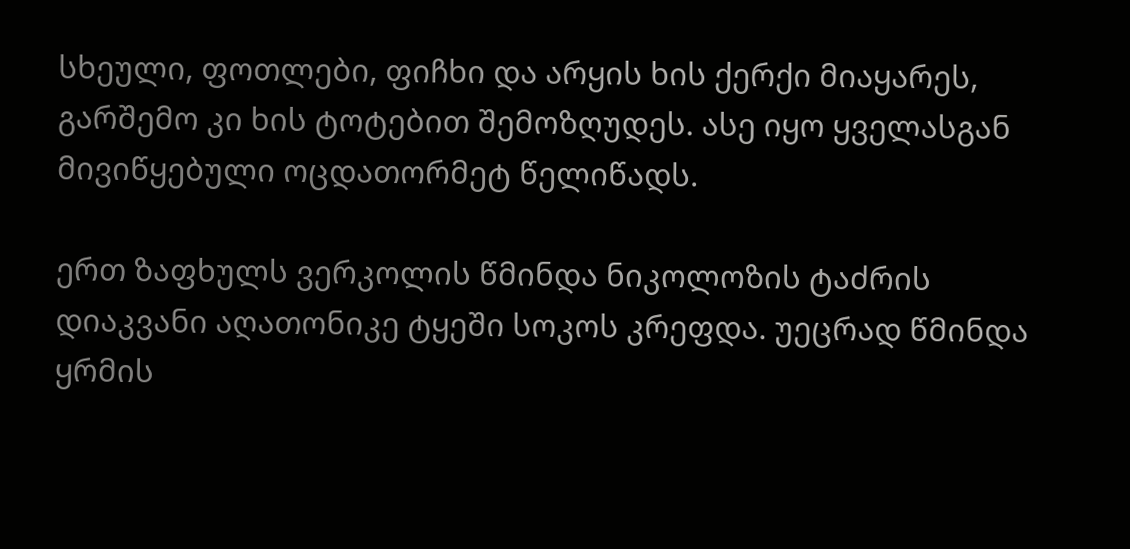სხეული, ფოთლები, ფიჩხი და არყის ხის ქერქი მიაყარეს, გარშემო კი ხის ტოტებით შემოზღუდეს. ასე იყო ყველასგან მივიწყებული ოცდათორმეტ წელიწადს.

ერთ ზაფხულს ვერკოლის წმინდა ნიკოლოზის ტაძრის დიაკვანი აღათონიკე ტყეში სოკოს კრეფდა. უეცრად წმინდა ყრმის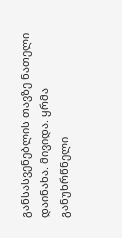განსასვენებლის თავზე ნათელი დაინახა. მივიდა. ყრმა განუხრწნელი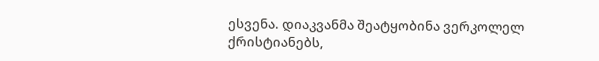ესვენა. დიაკვანმა შეატყობინა ვერკოლელ ქრისტიანებს,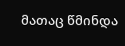მათაც წმინდა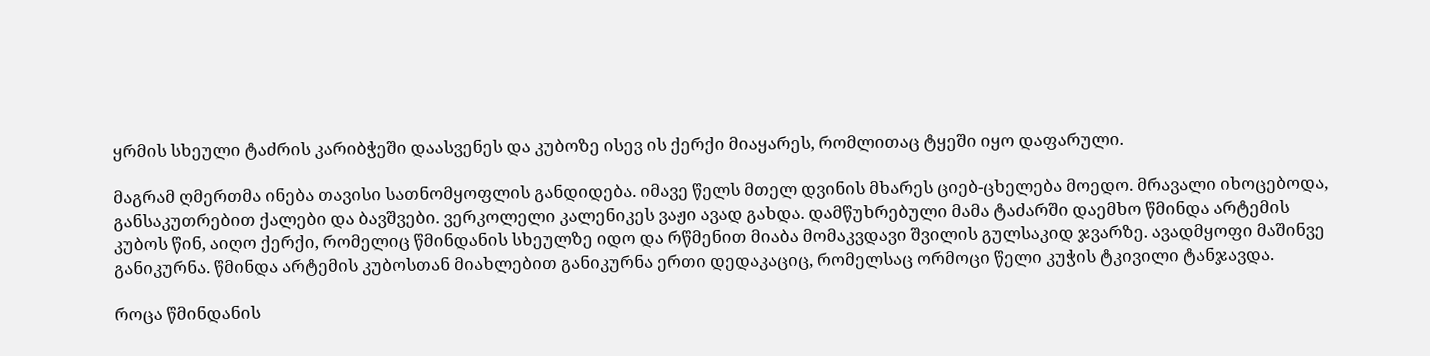ყრმის სხეული ტაძრის კარიბჭეში დაასვენეს და კუბოზე ისევ ის ქერქი მიაყარეს, რომლითაც ტყეში იყო დაფარული.

მაგრამ ღმერთმა ინება თავისი სათნომყოფლის განდიდება. იმავე წელს მთელ დვინის მხარეს ციებ-ცხელება მოედო. მრავალი იხოცებოდა, განსაკუთრებით ქალები და ბავშვები. ვერკოლელი კალენიკეს ვაჟი ავად გახდა. დამწუხრებული მამა ტაძარში დაემხო წმინდა არტემის კუბოს წინ, აიღო ქერქი, რომელიც წმინდანის სხეულზე იდო და რწმენით მიაბა მომაკვდავი შვილის გულსაკიდ ჯვარზე. ავადმყოფი მაშინვე განიკურნა. წმინდა არტემის კუბოსთან მიახლებით განიკურნა ერთი დედაკაციც, რომელსაც ორმოცი წელი კუჭის ტკივილი ტანჯავდა.

როცა წმინდანის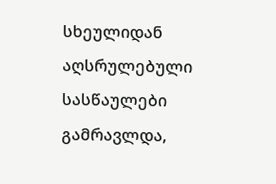სხეულიდან აღსრულებული სასწაულები გამრავლდა,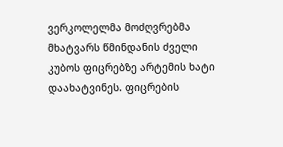ვერკოლელმა მოძღვრებმა მხატვარს წმინდანის ძველი კუბოს ფიცრებზე არტემის ხატი დაახატვინეს. ფიცრების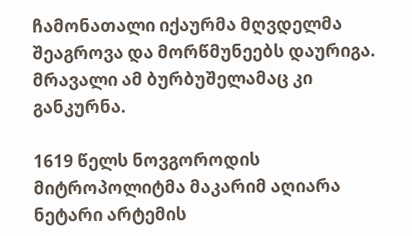ჩამონათალი იქაურმა მღვდელმა შეაგროვა და მორწმუნეებს დაურიგა. მრავალი ამ ბურბუშელამაც კი განკურნა.

1619 წელს ნოვგოროდის მიტროპოლიტმა მაკარიმ აღიარა ნეტარი არტემის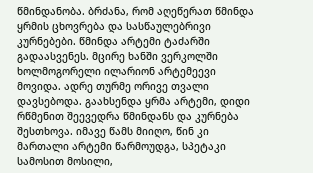წმინდანობა. ბრძანა, რომ აღეწერათ წმინდა ყრმის ცხოვრება და სასწაულებრივი კურნებები. წმინდა არტემი ტაძარში გადაასვენეს. მცირე ხანში ვერკოლში ხოლმოგორელი ილარიონ არტემეევი მოვიდა. ადრე თურმე ორივე თვალი დავსებოდა. გაახსენდა ყრმა არტემი, დიდი რწმენით შეევედრა წმინდანს და კურნება შესთხოვა. იმავე წამს მიიღო, წინ კი მართალი არტემი წარმოუდგა, სპეტაკი სამოსით მოსილი,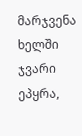მარჯვენა ხელში ჯვარი ეპყრა,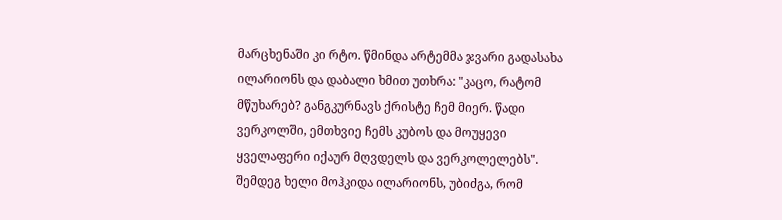მარცხენაში კი რტო. წმინდა არტემმა ჯვარი გადასახა ილარიონს და დაბალი ხმით უთხრა: "კაცო, რატომ მწუხარებ? განგკურნავს ქრისტე ჩემ მიერ. წადი ვერკოლში, ემთხვიე ჩემს კუბოს და მოუყევი ყველაფერი იქაურ მღვდელს და ვერკოლელებს". შემდეგ ხელი მოჰკიდა ილარიონს, უბიძგა, რომ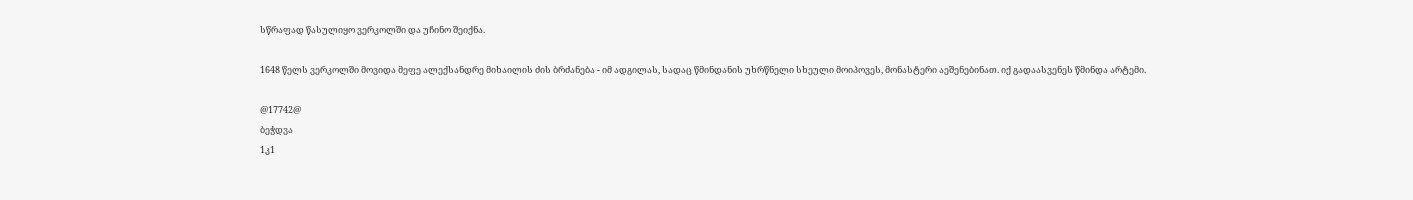სწრაფად წასულიყო ვერკოლში და უჩინო შეიქნა.

1648 წელს ვერკოლში მოვიდა მეფე ალექსანდრე მიხაილის ძის ბრძანება - იმ ადგილას, სადაც წმინდანის უხრწნელი სხეული მოიპოვეს, მონასტერი აეშენებინათ. იქ გადაასვენეს წმინდა არტემი.

@17742@
ბეჭდვა
1კ1